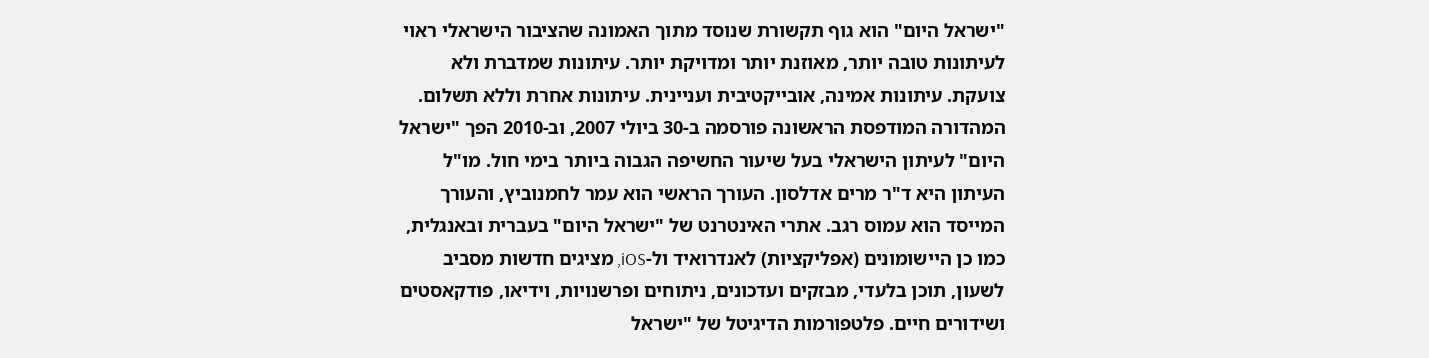"ישראל היום" הוא גוף תקשורת שנוסד מתוך האמונה שהציבור הישראלי ראוי לעיתונות טובה יותר, מאוזנת יותר ומדויקת יותר. עיתונות שמדברת ולא צועקת. עיתונות אמינה, אובייקטיבית ועניינית. עיתונות אחרת וללא תשלום. המהדורה המודפסת הראשונה פורסמה ב-30 ביולי 2007, וב-2010 הפך "ישראל היום" לעיתון הישראלי בעל שיעור החשיפה הגבוה ביותר בימי חול. מו"ל העיתון היא ד"ר מרים אדלסון. העורך הראשי הוא עמר לחמנוביץ, והעורך המייסד הוא עמוס רגב. אתרי האינטרנט של "ישראל היום" בעברית ובאנגלית, כמו כן היישומונים (אפליקציות) לאנדרואיד ול-iOS, מציגים חדשות מסביב לשעון, תוכן בלעדי, מבזקים ועדכונים, ניתוחים ופרשנויות, וידיאו, פודקאסטים ושידורים חיים. פלטפורמות הדיגיטל של "ישראל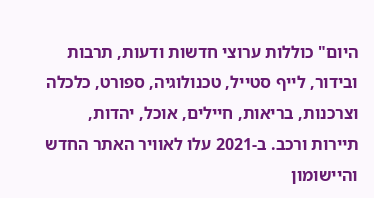היום" כוללות ערוצי חדשות ודעות, תרבות ובידור, לייף סטייל, טכנולוגיה, ספורט, כלכלה וצרכנות, בריאות, חיילים, אוכל, יהדות, תיירות ורכב. ב-2021 עלו לאוויר האתר החדש והיישומון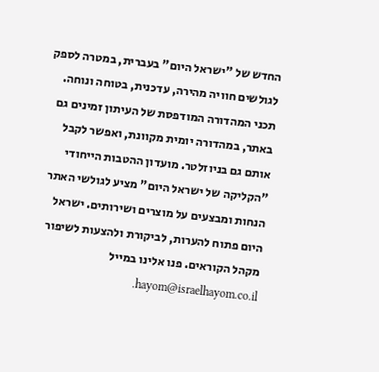החדש של "ישראל היום" בעברית, במטרה לספק לגולשים חוויה מהירה, עדכנית, בטוחה ונוחה. תכני המהדורה המודפסת של העיתון זמינים גם באתר, במהדורה יומית מקוונת, ואפשר לקבל אותם גם בניוזלטר. מועדון ההטבות הייחודי "הקליקה של ישראל היום" מציע לגולשי האתר הנחות ומבצעים על מוצרים ושירותים. ישראל היום פתוח להערות, לביקורת ולהצעות לשיפור מקהל הקוראים. פנו אלינו במייל hayom@israelhayom.co.il.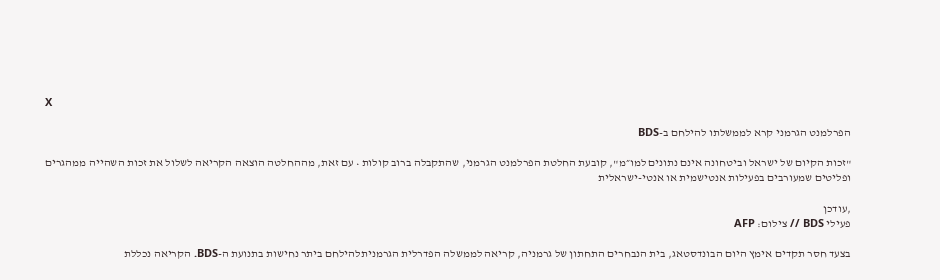X

הפרלמנט הגרמני קרא לממשלתו להילחם ב-BDS

"זכות הקיום של ישראל וביטחונה אינם נתונים למו״מ", קובעת החלטת הפרלמנט הגרמני, שהתקבלה ברוב קולות • עם זאת, מההחלטה הוצאה הקריאה לשלול את זכות השהייה ממהגרים ופליטים שמעורבים בפעילות אנטישמית או אנטי-ישראלית

,עודכן
פעילי BDS // צילום: AFP

בצעד חסר תקדים אימץ היום הבונדסטאג, בית הנבחרים התחתון של גרמניה, קריאה לממשלה הפדרלית הגרמניתלהילחם ביתר נחישות בתנועת ה-BDS. הקריאה נכללת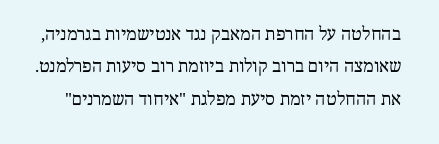בהחלטה על החרפת המאבק נגד אנטישמיות בגרמניה, שאומצה היום ברוב קולות ביוזמת רוב סיעות הפרלמנט. את ההחלטה יזמת סיעת מפלגת "איחוד השמרנים"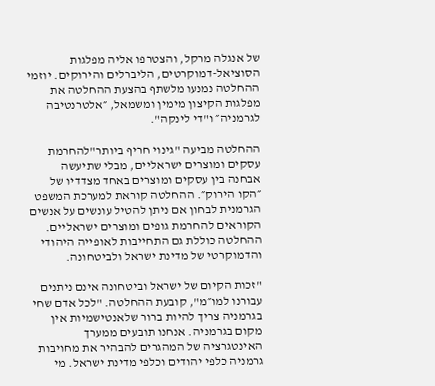של אנגלה מרקל, והצטרפו אליה מפלגות הסוציאל-דמוקרטים, הליברלים והירוקים. יוזמי ההחלטה נמנעו מלשתף בהצעת ההחלטה את מפלגות הקיצון מימין ומשמאל, ״אלטרנטיבה לגרמניה״ ו"די לינקה".

ההחלטה מביעה "גינוי חריף ביותר"להחרמת עסקים ומוצרים ישראליים, מבלי שתיעשה אבחנה בין עסקים ומוצרים באחד מצדדיו של ״הקו הירוק״. ההחלטה קוראת למערכת המשפט הגרמנית לבחון אם ניתן להטיל עונשים על אנשים הקוראים להחרמת גופים ומוצרים ישראליים. ההחלטה כוללת גם התחייבות לאופייה היהודי והדמוקרטי של מדינת ישראל ולביטחונה.

"זכות הקיום של ישראל וביטחונה אינם ניתנים עבורנו למו״מ", קובעת ההחלטה. "לכל אדם שחי בגרמניה צריך להיות ברור שלאנטישמיות אין מקום בגרמניה. אנחנו תובעים ממערך האינטגרציה של המהגרים להבהיר את מחויבות גרמניה כלפי יהודים וכלפי מדינת ישראל. מי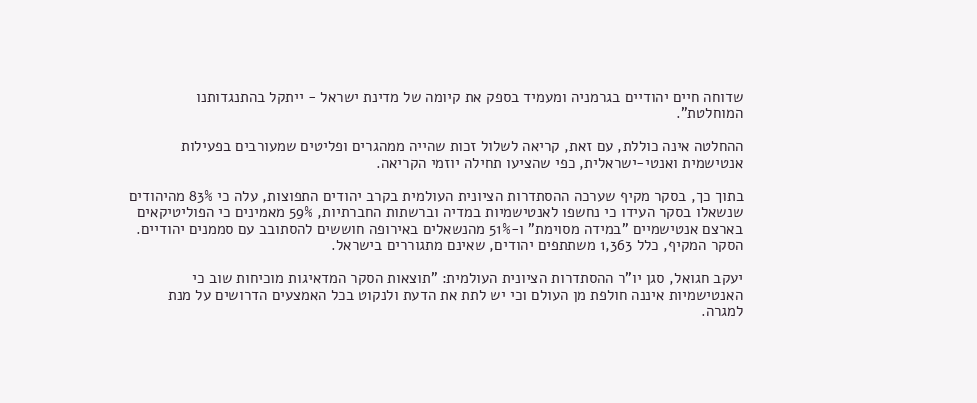שדוחה חיים יהודיים בגרמניה ומעמיד בספק את קיומה של מדינת ישראל - ייתקל בהתנגדותנו המוחלטת".

ההחלטה אינה כוללת, עם זאת, קריאה לשלול זכות שהייה ממהגרים ופליטים שמעורבים בפעילות אנטישמית ואנטי-ישראלית, כפי שהציעו תחילה יוזמי הקריאה.

בתוך כך, בסקר מקיף שערכה ההסתדרות הציונית העולמית בקרב יהודים התפוצות, עלה כי 83% מהיהודים שנשאלו בסקר העידו כי נחשפו לאנטישמיות במדיה וברשתות החברתיות, 59% מאמינים כי הפוליטיקאים בארצם אנטישמיים "במידה מסוימת" ו-51% מהנשאלים באירופה חוששים להסתובב עם סממנים יהודיים. הסקר המקיף, כלל 1,363 משתתפים יהודים, שאינם מתגוררים בישראל.

יעקב חגואל, סגן יו"ר ההסתדרות הציונית העולמית: "תוצאות הסקר המדאיגות מוכיחות שוב כי האנטישמיות איננה חולפת מן העולם וכי יש לתת את הדעת ולנקוט בכל האמצעים הדרושים על מנת למגרה.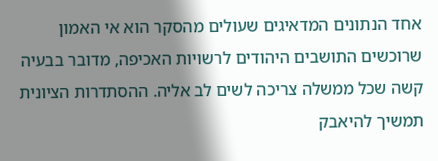אחד הנתונים המדאיגים שעולים מהסקר הוא אי האמון שרוכשים התושבים היהודים לרשויות האכיפה, מדובר בבעיה קשה שכל ממשלה צריכה לשים לב אליה. ההסתדרות הציונית תמשיך להיאבק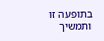בתופעה זו ותמשיך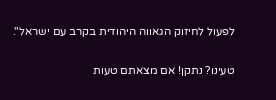לפעול לחיזוק הגאווה היהודית בקרב עם ישראל".

טעינו? נתקן! אם מצאתם טעות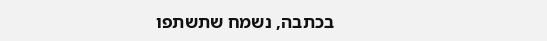בכתבה, נשמח שתשתפו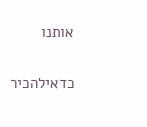אותנו

כדאילהכיר